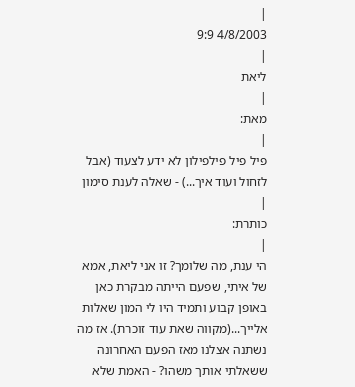|
4/8/2003 9:9
|
ליאת
|
מאת:
|
פיל פיל פילפילון לא ידע לצעוד (אבל לזחול ועוד איך...) - שאלה לענת סימון
|
כותרת:
|
הי ענת, מה שלומך? זו אני ליאת, אמא של איתי, שפעם הייתה מבקרת כאן באופן קבוע ותמיד היו לי המון שאלות אלייך...(מקווה שאת עוד זוכרת). אז מה נשתנה אצלנו מאז הפעם האחרונה ששאלתי אותך משהו? - האמת שלא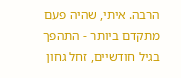הרבה. איתי, שהיה פעם מתקדם ביותר - התהפך בגיל חודשיים, זחל גחון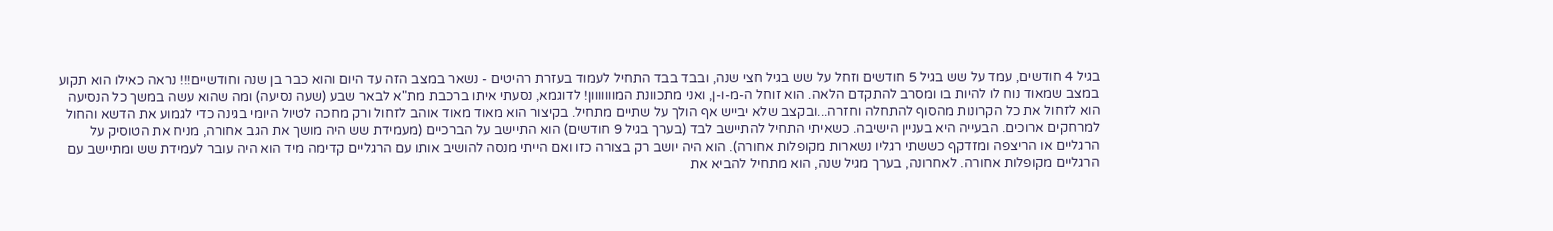בגיל 4 חודשים, עמד על שש בגיל 5 חודשים וזחל על שש בגיל חצי שנה, ובבד בבד התחיל לעמוד בעזרת רהיטים - נשאר במצב הזה עד היום והוא כבר בן שנה וחודשיים!!! נראה כאילו הוא תקוע במצב שמאוד נוח לו להיות בו ומסרב להתקדם הלאה. הוא זוחל ה-מ-ו-ן, ואני מתכוונת המווווווון! לדוגמא, נסעתי איתו ברכבת מת"א לבאר שבע (שעה נסיעה) ומה שהוא עשה במשך כל הנסיעה הוא לזחול את כל הקרונות מהסוף להתחלה וחזרה...ובקצב שלא יבייש אף הולך על שתיים מתחיל. בקיצור הוא מאוד מאוד אוהב לזחול ורק מחכה לטיול היומי בגינה כדי לגמוע את הדשא והחול למרחקים ארוכים. הבעייה היא בעניין הישיבה. כשאיתי התחיל להתיישב לבד (בערך בגיל 9 חודשים) הוא התיישב על הברכיים (מעמידת שש היה מושך את הגב אחורה, מניח את הטוסיק על הרגליים או הריצפה ומזדקף כששתי רגליו נשארות מקופלות אחורה). הוא היה יושב רק בצורה כזו ואם הייתי מנסה להושיב אותו עם הרגליים קדימה מיד הוא היה עובר לעמידת שש ומתיישב עם הרגליים מקופלות אחורה. לאחרונה, בערך מגיל שנה, הוא מתחיל להביא את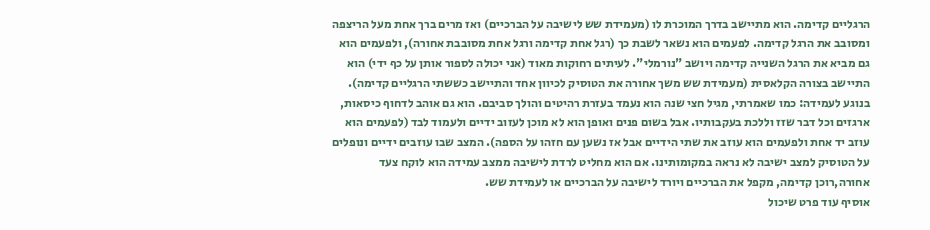הרגליים קדימה. הוא מתיישב בדרך המוכרת לו (מעמידת שש לישיבה על הברכיים) ואז מרים ברך אחת מעל הריצפה ומסובב את הרגל קדימה. לפעמים הוא נשאר לשבת כך (רגל אחת קדימה ורגל אחת מסובבת אחורה), ולפעמים הוא גם מביא את הרגל השנייה קדימה ויושב "נורמלי". לעיתים רחוקות מאוד (אני יכולה לספור אותן על כף ידי) הוא התיישב בצורה הקלאסית (מעמידת שש משך אחורה את הטוסיק לכיוון אחד והתיישב כששתי הרגליים קדימה). בנוגע לעמידה: כמו שאמרתי, מגיל חצי שנה הוא נעמד בעזרת רהיטים והולך סביבם. הוא גם אוהב לדחוף כיסאות, ארגזים וכל דבר שזז וללכת בעקבותיו. אבל בשום פנים ואופן הוא לא מוכן לעזוב ידיים ולעמוד לבד (לפעמים הוא עוזב יד אחת ולפעמים הוא עוזב את שתי הידיים אבל אז נשען עם חזהו על הספה). המצב שבו עוזבים ידיים ונופלים על הטוסיק למצב ישיבה לא נראה במקומותינו. אם הוא מחליט לרדת לישיבה ממצב עמידה הוא לוקח צעד אחורה,רוכן קדימה, מקפל את הברכיים ויורד לישיבה על הברכיים או לעמידת שש.
אוסיף עוד פרט שיכול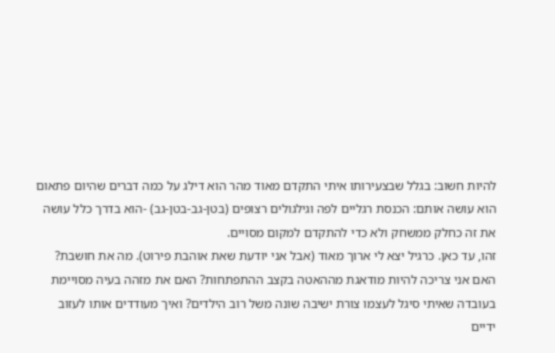להיות חשוב: בגלל שבצעירותו איתי התקדם מאוד מהר הוא דילג על כמה דברים שהיום פתאום הוא עושה אותם: הכנסת רגליים לפה וגילגולים רצופים (בטן-גב-בטן-גב) -הוא בדרך כלל עושה את זה כחלק ממשחק ולא כדי להתקדם למקום מסויים.
זהו, עד כאן. כרגיל יצא לי ארוך מאוד (אבל אני יודעת שאת אוהבת פירוט). מה את חושבת? האם אני צריכה להיות מודאגת מההאטה בקצב ההתפתחות? האם את מזהה בעיה מסויימת בעובדה שאיתי סיגל לעצמו צורת ישיבה שונה משל רוב הילדים? ואיך מעודדים אותו לעזוב ידיים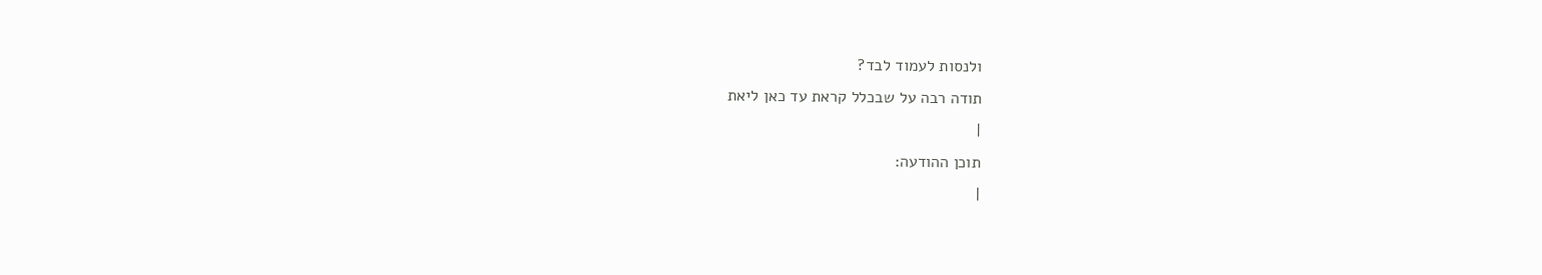ולנסות לעמוד לבד?
תודה רבה על שבכלל קראת עד כאן ליאת
|
תוכן ההודעה:
|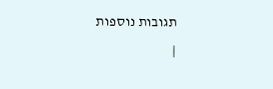תגובות נוספות
|